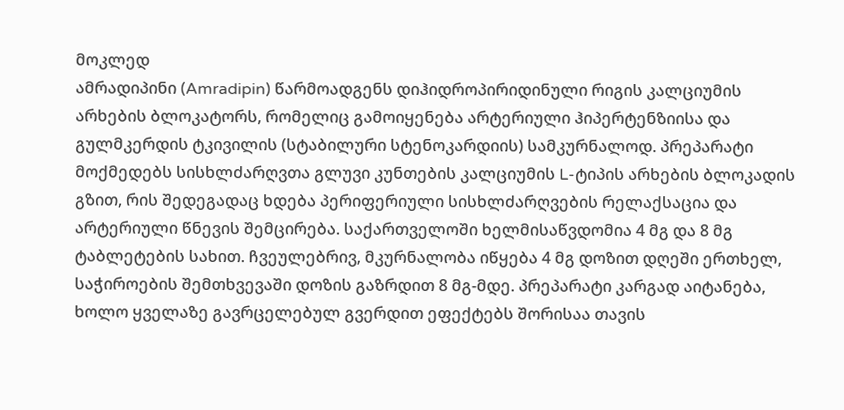მოკლედ
ამრადიპინი (Amradipin) წარმოადგენს დიჰიდროპირიდინული რიგის კალციუმის არხების ბლოკატორს, რომელიც გამოიყენება არტერიული ჰიპერტენზიისა და გულმკერდის ტკივილის (სტაბილური სტენოკარდიის) სამკურნალოდ. პრეპარატი მოქმედებს სისხლძარღვთა გლუვი კუნთების კალციუმის L-ტიპის არხების ბლოკადის გზით, რის შედეგადაც ხდება პერიფერიული სისხლძარღვების რელაქსაცია და არტერიული წნევის შემცირება. საქართველოში ხელმისაწვდომია 4 მგ და 8 მგ ტაბლეტების სახით. ჩვეულებრივ, მკურნალობა იწყება 4 მგ დოზით დღეში ერთხელ, საჭიროების შემთხვევაში დოზის გაზრდით 8 მგ-მდე. პრეპარატი კარგად აიტანება, ხოლო ყველაზე გავრცელებულ გვერდით ეფექტებს შორისაა თავის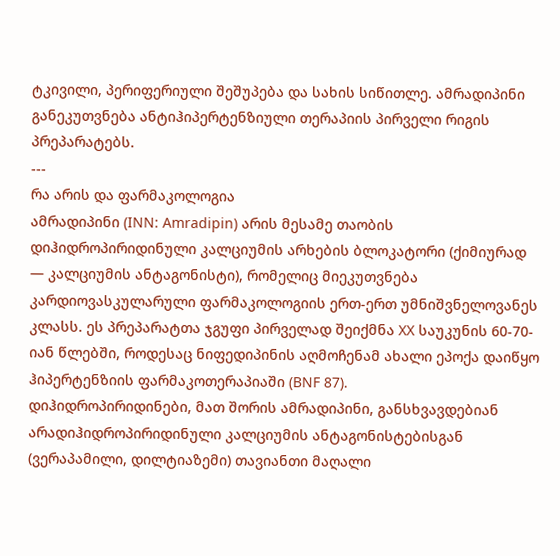ტკივილი, პერიფერიული შეშუპება და სახის სიწითლე. ამრადიპინი განეკუთვნება ანტიჰიპერტენზიული თერაპიის პირველი რიგის პრეპარატებს.
---
რა არის და ფარმაკოლოგია
ამრადიპინი (INN: Amradipin) არის მესამე თაობის დიჰიდროპირიდინული კალციუმის არხების ბლოკატორი (ქიმიურად — კალციუმის ანტაგონისტი), რომელიც მიეკუთვნება კარდიოვასკულარული ფარმაკოლოგიის ერთ-ერთ უმნიშვნელოვანეს კლასს. ეს პრეპარატთა ჯგუფი პირველად შეიქმნა XX საუკუნის 60-70-იან წლებში, როდესაც ნიფედიპინის აღმოჩენამ ახალი ეპოქა დაიწყო ჰიპერტენზიის ფარმაკოთერაპიაში (BNF 87).
დიჰიდროპირიდინები, მათ შორის ამრადიპინი, განსხვავდებიან არადიჰიდროპირიდინული კალციუმის ანტაგონისტებისგან (ვერაპამილი, დილტიაზემი) თავიანთი მაღალი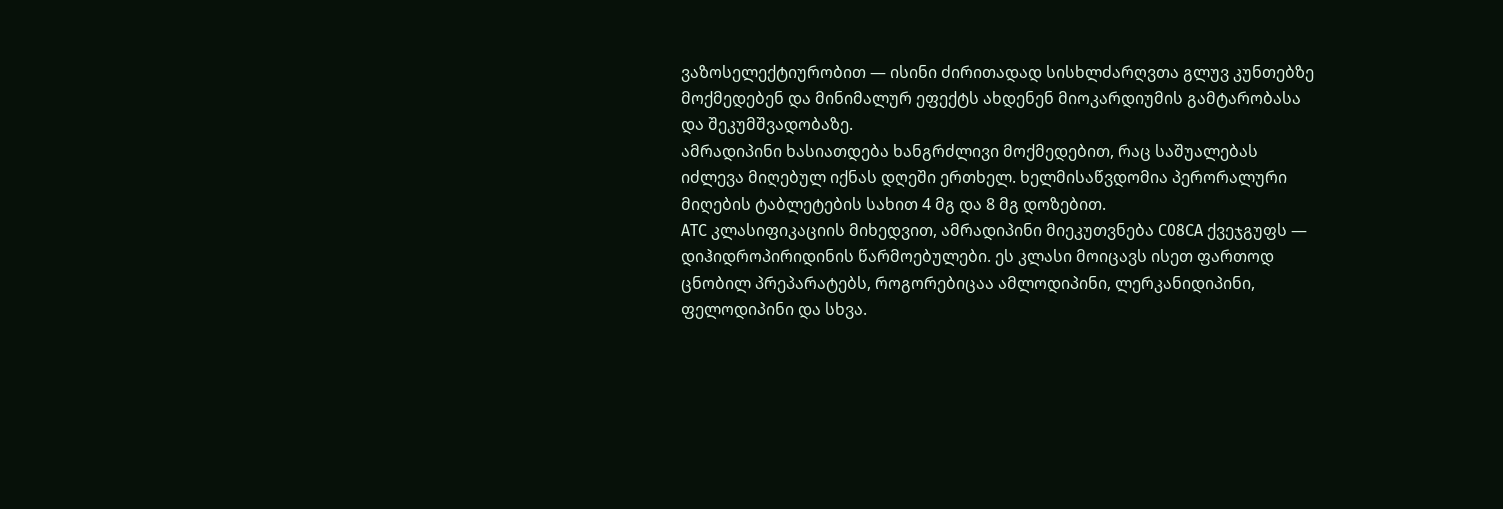ვაზოსელექტიურობით — ისინი ძირითადად სისხლძარღვთა გლუვ კუნთებზე მოქმედებენ და მინიმალურ ეფექტს ახდენენ მიოკარდიუმის გამტარობასა და შეკუმშვადობაზე.
ამრადიპინი ხასიათდება ხანგრძლივი მოქმედებით, რაც საშუალებას იძლევა მიღებულ იქნას დღეში ერთხელ. ხელმისაწვდომია პერორალური მიღების ტაბლეტების სახით 4 მგ და 8 მგ დოზებით.
ATC კლასიფიკაციის მიხედვით, ამრადიპინი მიეკუთვნება C08CA ქვეჯგუფს — დიჰიდროპირიდინის წარმოებულები. ეს კლასი მოიცავს ისეთ ფართოდ ცნობილ პრეპარატებს, როგორებიცაა ამლოდიპინი, ლერკანიდიპინი, ფელოდიპინი და სხვა.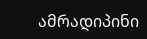ამრადიპინი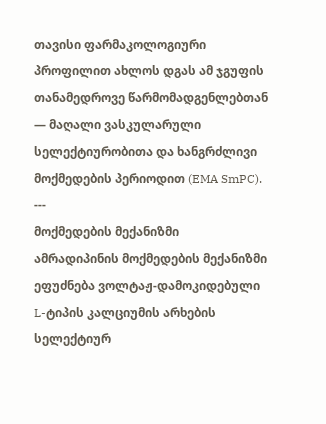თავისი ფარმაკოლოგიური პროფილით ახლოს დგას ამ ჯგუფის თანამედროვე წარმომადგენლებთან — მაღალი ვასკულარული სელექტიურობითა და ხანგრძლივი მოქმედების პერიოდით (EMA SmPC).
---
მოქმედების მექანიზმი
ამრადიპინის მოქმედების მექანიზმი ეფუძნება ვოლტაჟ-დამოკიდებული L-ტიპის კალციუმის არხების სელექტიურ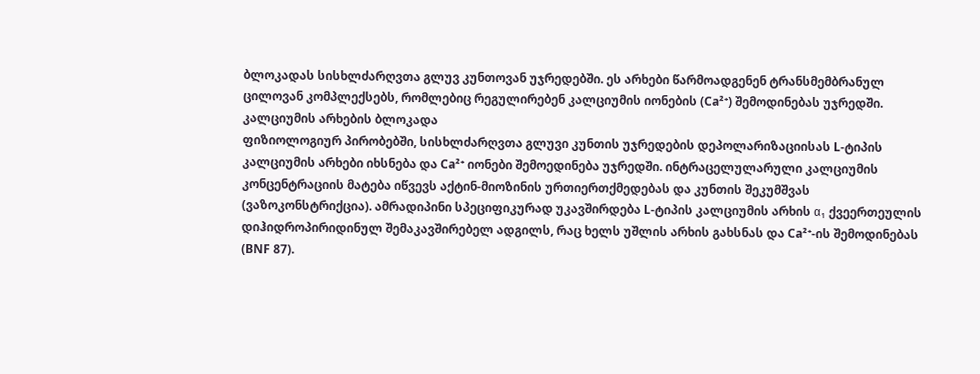ბლოკადას სისხლძარღვთა გლუვ კუნთოვან უჯრედებში. ეს არხები წარმოადგენენ ტრანსმემბრანულ ცილოვან კომპლექსებს, რომლებიც რეგულირებენ კალციუმის იონების (Ca²⁺) შემოდინებას უჯრედში.
კალციუმის არხების ბლოკადა
ფიზიოლოგიურ პირობებში, სისხლძარღვთა გლუვი კუნთის უჯრედების დეპოლარიზაციისას L-ტიპის კალციუმის არხები იხსნება და Ca²⁺ იონები შემოედინება უჯრედში. ინტრაცელულარული კალციუმის კონცენტრაციის მატება იწვევს აქტინ-მიოზინის ურთიერთქმედებას და კუნთის შეკუმშვას (ვაზოკონსტრიქცია). ამრადიპინი სპეციფიკურად უკავშირდება L-ტიპის კალციუმის არხის α₁ ქვეერთეულის დიჰიდროპირიდინულ შემაკავშირებელ ადგილს, რაც ხელს უშლის არხის გახსნას და Ca²⁺-ის შემოდინებას (BNF 87).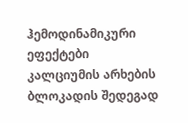ჰემოდინამიკური ეფექტები
კალციუმის არხების ბლოკადის შედეგად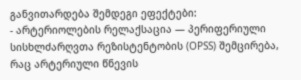განვითარდება შემდეგი ეფექტები:
- არტერიოლების რელაქსაცია — პერიფერიული სისხლძარღვთა რეზისტენტობის (OPSS) შემცირება, რაც არტერიული წნევის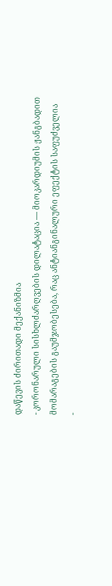დაწევის ძირითადი მექანიზმია
- კორონარული სისხლძარღვების დილატაცია — მიოკარდიუმის ჟანგბადით მომარაგების გაუმჯობესება, რაც ანტიანგინალური ეფექტის საფუძველია
-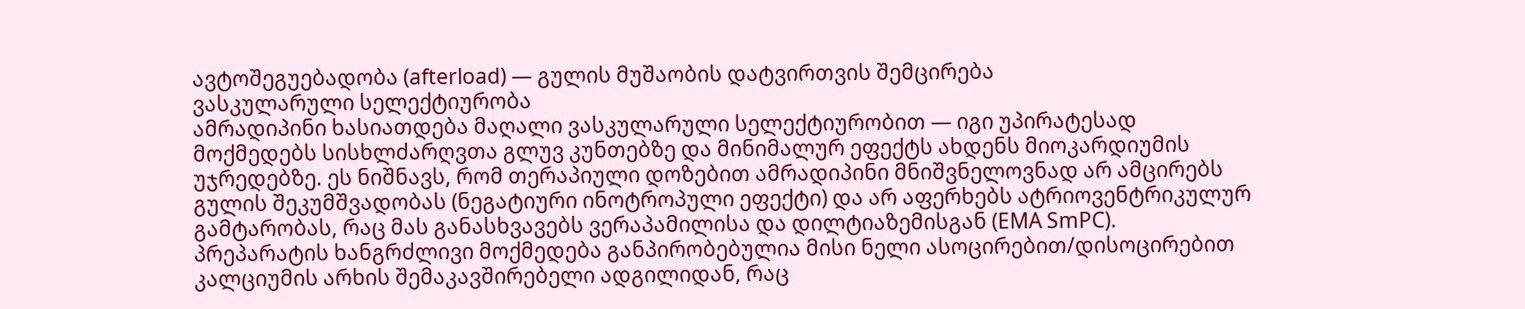ავტოშეგუებადობა (afterload) — გულის მუშაობის დატვირთვის შემცირება
ვასკულარული სელექტიურობა
ამრადიპინი ხასიათდება მაღალი ვასკულარული სელექტიურობით — იგი უპირატესად მოქმედებს სისხლძარღვთა გლუვ კუნთებზე და მინიმალურ ეფექტს ახდენს მიოკარდიუმის უჯრედებზე. ეს ნიშნავს, რომ თერაპიული დოზებით ამრადიპინი მნიშვნელოვნად არ ამცირებს გულის შეკუმშვადობას (ნეგატიური ინოტროპული ეფექტი) და არ აფერხებს ატრიოვენტრიკულურ გამტარობას, რაც მას განასხვავებს ვერაპამილისა და დილტიაზემისგან (EMA SmPC).
პრეპარატის ხანგრძლივი მოქმედება განპირობებულია მისი ნელი ასოცირებით/დისოცირებით კალციუმის არხის შემაკავშირებელი ადგილიდან, რაც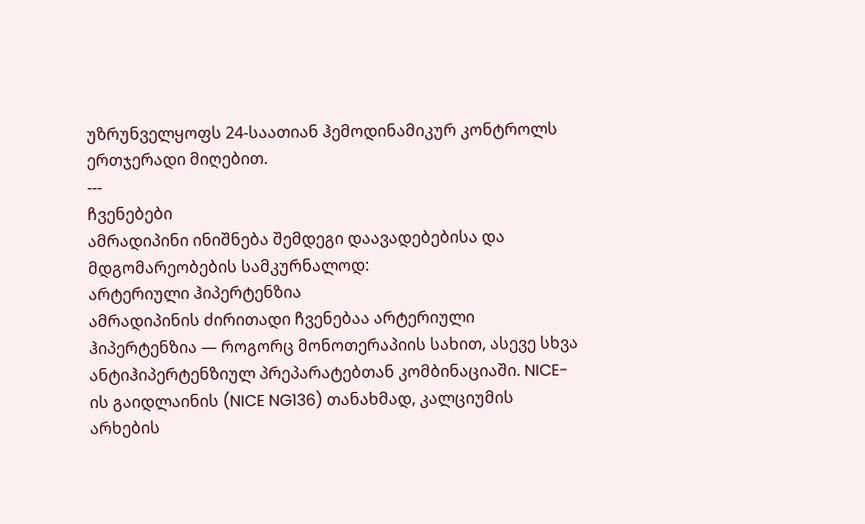უზრუნველყოფს 24-საათიან ჰემოდინამიკურ კონტროლს ერთჯერადი მიღებით.
---
ჩვენებები
ამრადიპინი ინიშნება შემდეგი დაავადებებისა და მდგომარეობების სამკურნალოდ:
არტერიული ჰიპერტენზია
ამრადიპინის ძირითადი ჩვენებაა არტერიული ჰიპერტენზია — როგორც მონოთერაპიის სახით, ასევე სხვა ანტიჰიპერტენზიულ პრეპარატებთან კომბინაციაში. NICE-ის გაიდლაინის (NICE NG136) თანახმად, კალციუმის არხების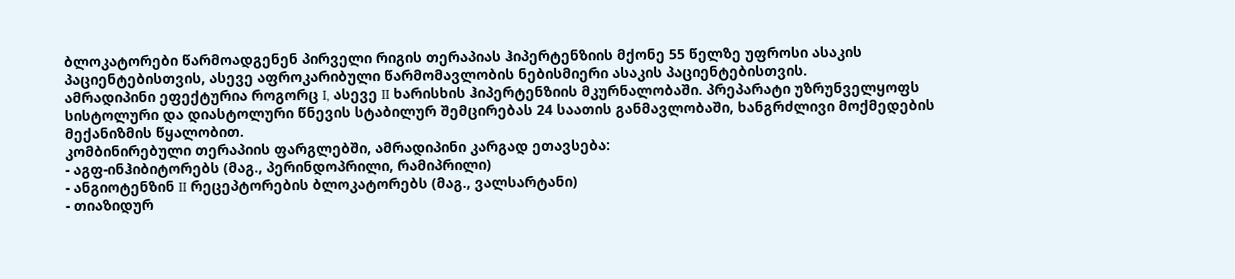ბლოკატორები წარმოადგენენ პირველი რიგის თერაპიას ჰიპერტენზიის მქონე 55 წელზე უფროსი ასაკის პაციენტებისთვის, ასევე აფროკარიბული წარმომავლობის ნებისმიერი ასაკის პაციენტებისთვის.
ამრადიპინი ეფექტურია როგორც I, ასევე II ხარისხის ჰიპერტენზიის მკურნალობაში. პრეპარატი უზრუნველყოფს სისტოლური და დიასტოლური წნევის სტაბილურ შემცირებას 24 საათის განმავლობაში, ხანგრძლივი მოქმედების მექანიზმის წყალობით.
კომბინირებული თერაპიის ფარგლებში, ამრადიპინი კარგად ეთავსება:
- აგფ-ინჰიბიტორებს (მაგ., პერინდოპრილი, რამიპრილი)
- ანგიოტენზინ II რეცეპტორების ბლოკატორებს (მაგ., ვალსარტანი)
- თიაზიდურ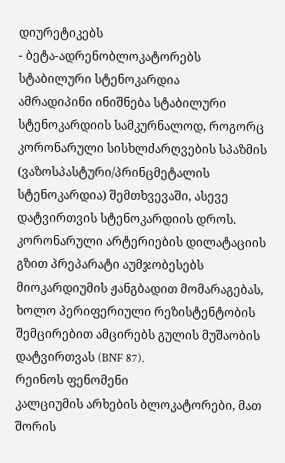დიურეტიკებს
- ბეტა-ადრენობლოკატორებს
სტაბილური სტენოკარდია
ამრადიპინი ინიშნება სტაბილური სტენოკარდიის სამკურნალოდ, როგორც კორონარული სისხლძარღვების სპაზმის (ვაზოსპასტური/პრინცმეტალის სტენოკარდია) შემთხვევაში, ასევე დატვირთვის სტენოკარდიის დროს. კორონარული არტერიების დილატაციის გზით პრეპარატი აუმჯობესებს მიოკარდიუმის ჟანგბადით მომარაგებას, ხოლო პერიფერიული რეზისტენტობის შემცირებით ამცირებს გულის მუშაობის დატვირთვას (BNF 87).
რეინოს ფენომენი
კალციუმის არხების ბლოკატორები, მათ შორის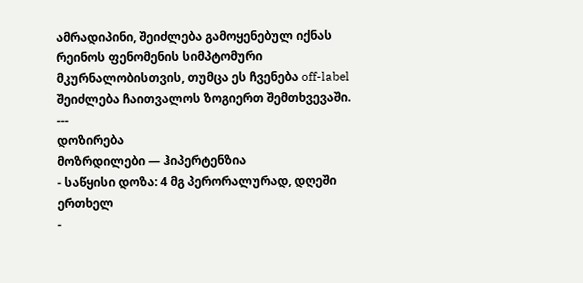ამრადიპინი, შეიძლება გამოყენებულ იქნას რეინოს ფენომენის სიმპტომური მკურნალობისთვის, თუმცა ეს ჩვენება off-label შეიძლება ჩაითვალოს ზოგიერთ შემთხვევაში.
---
დოზირება
მოზრდილები — ჰიპერტენზია
- საწყისი დოზა: 4 მგ პერორალურად, დღეში ერთხელ
-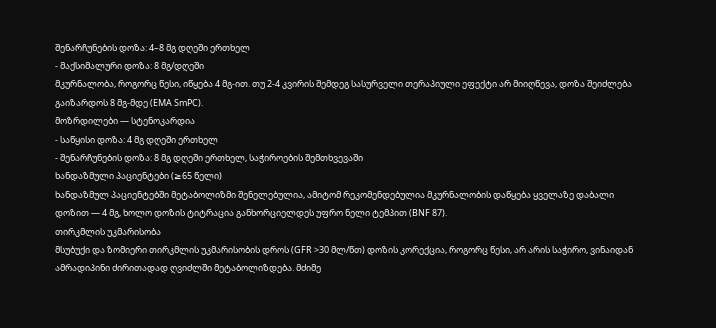შენარჩუნების დოზა: 4–8 მგ დღეში ერთხელ
- მაქსიმალური დოზა: 8 მგ/დღეში
მკურნალობა, როგორც წესი, იწყება 4 მგ-ით. თუ 2-4 კვირის შემდეგ სასურველი თერაპიული ეფექტი არ მიიღწევა, დოზა შეიძლება გაიზარდოს 8 მგ-მდე (EMA SmPC).
მოზრდილები — სტენოკარდია
- საწყისი დოზა: 4 მგ დღეში ერთხელ
- შენარჩუნების დოზა: 8 მგ დღეში ერთხელ, საჭიროების შემთხვევაში
ხანდაზმული პაციენტები (≥65 წელი)
ხანდაზმულ პაციენტებში მეტაბოლიზმი შენელებულია, ამიტომ რეკომენდებულია მკურნალობის დაწყება ყველაზე დაბალი დოზით — 4 მგ, ხოლო დოზის ტიტრაცია განხორციელდეს უფრო ნელი ტემპით (BNF 87).
თირკმლის უკმარისობა
მსუბუქი და ზომიერი თირკმლის უკმარისობის დროს (GFR >30 მლ/წთ) დოზის კორექცია, როგორც წესი, არ არის საჭირო, ვინაიდან ამრადიპინი ძირითადად ღვიძლში მეტაბოლიზდება. მძიმე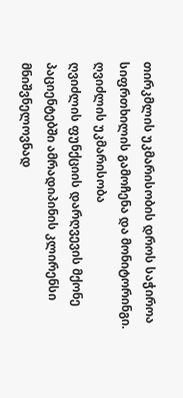თირკმლის უკმარისობის დროს საჭიროა სიფრთხილის გამოჩენა და მონიტორინგი.
ღვიძლის უკმარისობა
ღვიძლის ფუნქციის დარღვევის მქონე პაციენტებში ამრადიპინის კლირენსი მნიშვნელოვნად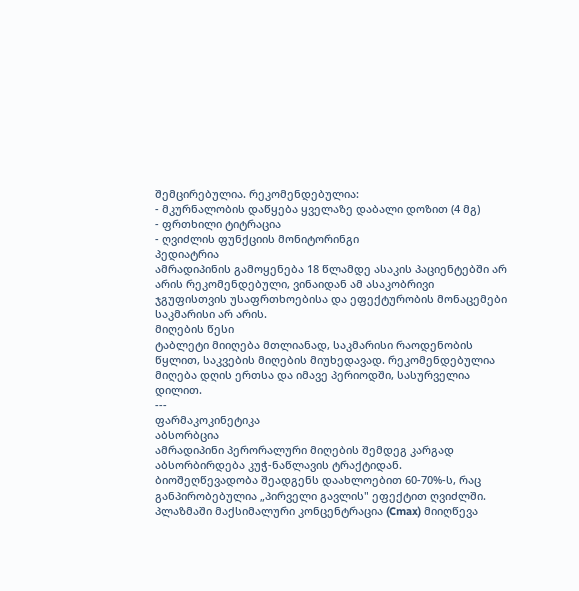შემცირებულია. რეკომენდებულია:
- მკურნალობის დაწყება ყველაზე დაბალი დოზით (4 მგ)
- ფრთხილი ტიტრაცია
- ღვიძლის ფუნქციის მონიტორინგი
პედიატრია
ამრადიპინის გამოყენება 18 წლამდე ასაკის პაციენტებში არ არის რეკომენდებული, ვინაიდან ამ ასაკობრივი ჯგუფისთვის უსაფრთხოებისა და ეფექტურობის მონაცემები საკმარისი არ არის.
მიღების წესი
ტაბლეტი მიიღება მთლიანად, საკმარისი რაოდენობის წყლით, საკვების მიღების მიუხედავად. რეკომენდებულია მიღება დღის ერთსა და იმავე პერიოდში, სასურველია დილით.
---
ფარმაკოკინეტიკა
აბსორბცია
ამრადიპინი პერორალური მიღების შემდეგ კარგად აბსორბირდება კუჭ-ნაწლავის ტრაქტიდან. ბიოშეღწევადობა შეადგენს დაახლოებით 60-70%-ს, რაც განპირობებულია „პირველი გავლის" ეფექტით ღვიძლში. პლაზმაში მაქსიმალური კონცენტრაცია (Cmax) მიიღწევა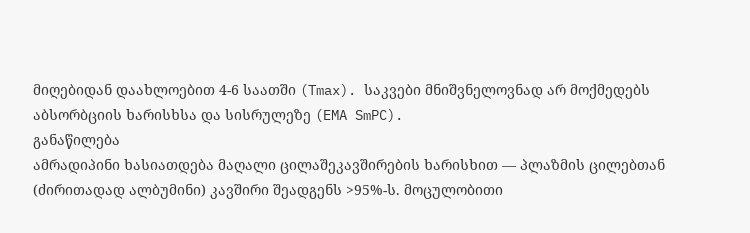მიღებიდან დაახლოებით 4-6 საათში (Tmax). საკვები მნიშვნელოვნად არ მოქმედებს აბსორბციის ხარისხსა და სისრულეზე (EMA SmPC).
განაწილება
ამრადიპინი ხასიათდება მაღალი ცილაშეკავშირების ხარისხით — პლაზმის ცილებთან (ძირითადად ალბუმინი) კავშირი შეადგენს >95%-ს. მოცულობითი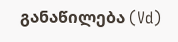განაწილება (Vd)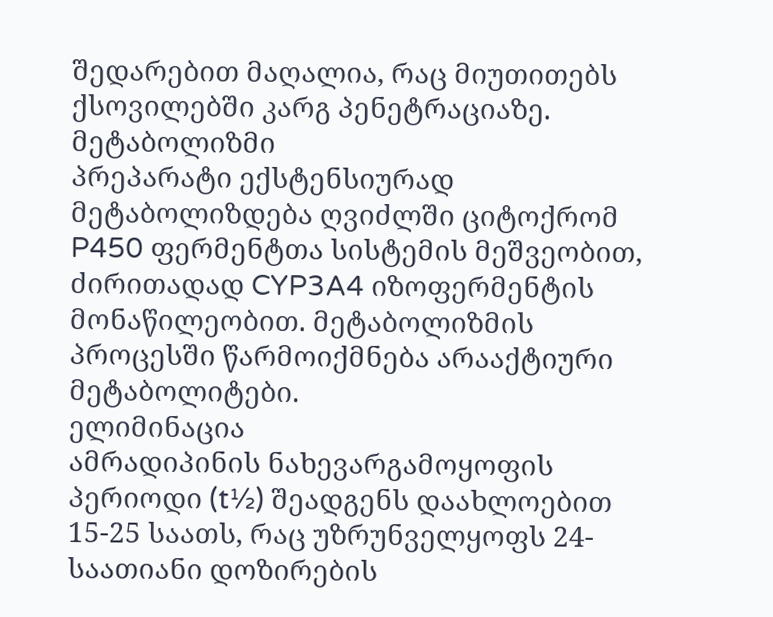შედარებით მაღალია, რაც მიუთითებს ქსოვილებში კარგ პენეტრაციაზე.
მეტაბოლიზმი
პრეპარატი ექსტენსიურად მეტაბოლიზდება ღვიძლში ციტოქრომ P450 ფერმენტთა სისტემის მეშვეობით, ძირითადად CYP3A4 იზოფერმენტის მონაწილეობით. მეტაბოლიზმის პროცესში წარმოიქმნება არააქტიური მეტაბოლიტები.
ელიმინაცია
ამრადიპინის ნახევარგამოყოფის პერიოდი (t½) შეადგენს დაახლოებით 15-25 საათს, რაც უზრუნველყოფს 24-საათიანი დოზირების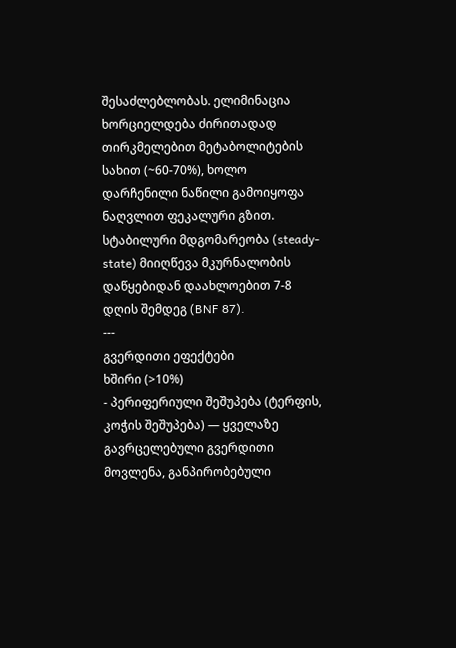შესაძლებლობას. ელიმინაცია ხორციელდება ძირითადად თირკმელებით მეტაბოლიტების სახით (~60-70%), ხოლო დარჩენილი ნაწილი გამოიყოფა ნაღვლით ფეკალური გზით. სტაბილური მდგომარეობა (steady-state) მიიღწევა მკურნალობის დაწყებიდან დაახლოებით 7-8 დღის შემდეგ (BNF 87).
---
გვერდითი ეფექტები
ხშირი (>10%)
- პერიფერიული შეშუპება (ტერფის, კოჭის შეშუპება) — ყველაზე გავრცელებული გვერდითი მოვლენა, განპირობებული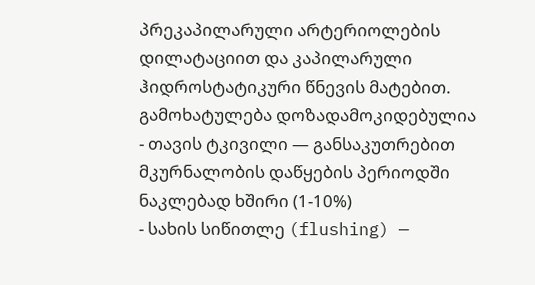პრეკაპილარული არტერიოლების დილატაციით და კაპილარული ჰიდროსტატიკური წნევის მატებით. გამოხატულება დოზადამოკიდებულია
- თავის ტკივილი — განსაკუთრებით მკურნალობის დაწყების პერიოდში
ნაკლებად ხშირი (1-10%)
- სახის სიწითლე (flushing) —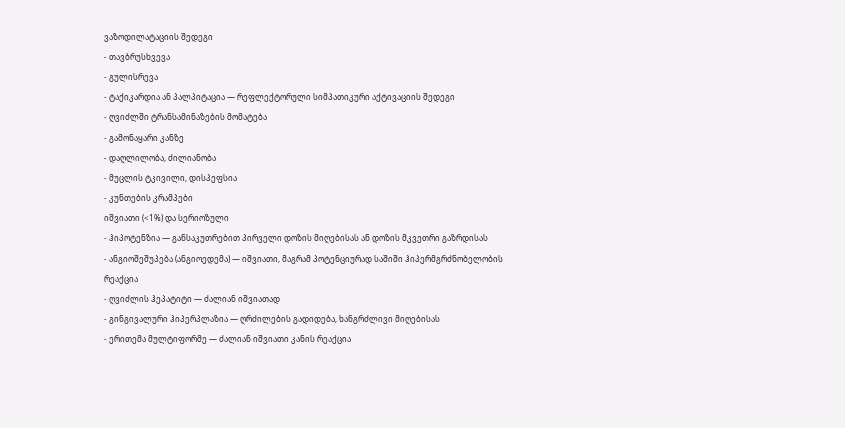ვაზოდილატაციის შედეგი
- თავბრუსხვევა
- გულისრევა
- ტაქიკარდია ან პალპიტაცია — რეფლექტორული სიმპათიკური აქტივაციის შედეგი
- ღვიძლში ტრანსამინაზების მომატება
- გამონაყარი კანზე
- დაღლილობა, ძილიანობა
- მუცლის ტკივილი, დისპეფსია
- კუნთების კრამპები
იშვიათი (<1%) და სერიოზული
- ჰიპოტენზია — განსაკუთრებით პირველი დოზის მიღებისას ან დოზის მკვეთრი გაზრდისას
- ანგიოშეშუპება (ანგიოედემა) — იშვიათი, მაგრამ პოტენციურად საშიში ჰიპერმგრძნობელობის რეაქცია
- ღვიძლის ჰეპატიტი — ძალიან იშვიათად
- გინგივალური ჰიპერპლაზია — ღრძილების გადიდება, ხანგრძლივი მიღებისას
- ერითემა მულტიფორმე — ძალიან იშვიათი კანის რეაქცია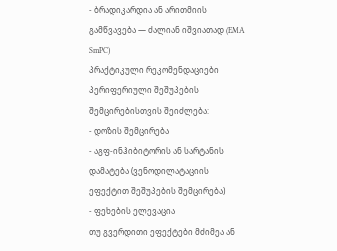- ბრადიკარდია ან არითმიის გამწვავება — ძალიან იშვიათად (EMA SmPC)
პრაქტიკული რეკომენდაციები
პერიფერიული შეშუპების შემცირებისთვის შეიძლება:
- დოზის შემცირება
- აგფ-ინჰიბიტორის ან სარტანის დამატება (ვენოდილატაციის ეფექტით შეშუპების შემცირება)
- ფეხების ელევაცია
თუ გვერდითი ეფექტები მძიმეა ან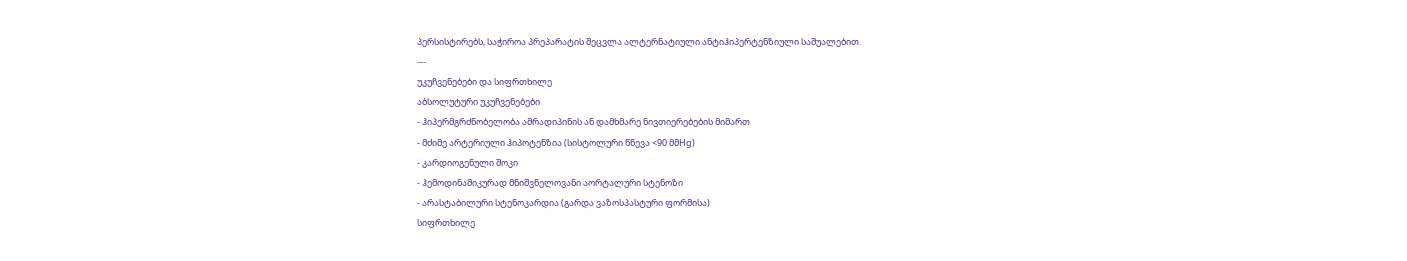პერსისტირებს, საჭიროა პრეპარატის შეცვლა ალტერნატიული ანტიჰიპერტენზიული საშუალებით.
---
უკუჩვენებები და სიფრთხილე
აბსოლუტური უკუჩვენებები
- ჰიპერმგრძნობელობა ამრადიპინის ან დამხმარე ნივთიერებების მიმართ
- მძიმე არტერიული ჰიპოტენზია (სისტოლური წნევა <90 მმHg)
- კარდიოგენული შოკი
- ჰემოდინამიკურად მნიშვნელოვანი აორტალური სტენოზი
- არასტაბილური სტენოკარდია (გარდა ვაზოსპასტური ფორმისა)
სიფრთხილე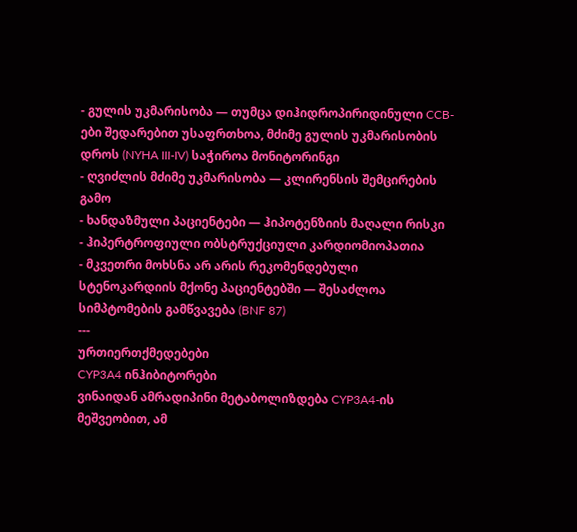- გულის უკმარისობა — თუმცა დიჰიდროპირიდინული CCB-ები შედარებით უსაფრთხოა, მძიმე გულის უკმარისობის დროს (NYHA III-IV) საჭიროა მონიტორინგი
- ღვიძლის მძიმე უკმარისობა — კლირენსის შემცირების გამო
- ხანდაზმული პაციენტები — ჰიპოტენზიის მაღალი რისკი
- ჰიპერტროფიული ობსტრუქციული კარდიომიოპათია
- მკვეთრი მოხსნა არ არის რეკომენდებული სტენოკარდიის მქონე პაციენტებში — შესაძლოა სიმპტომების გამწვავება (BNF 87)
---
ურთიერთქმედებები
CYP3A4 ინჰიბიტორები
ვინაიდან ამრადიპინი მეტაბოლიზდება CYP3A4-ის მეშვეობით, ამ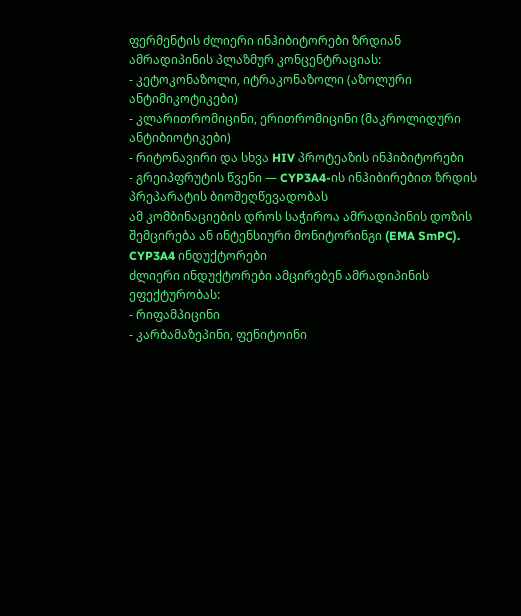ფერმენტის ძლიერი ინჰიბიტორები ზრდიან ამრადიპინის პლაზმურ კონცენტრაციას:
- კეტოკონაზოლი, იტრაკონაზოლი (აზოლური ანტიმიკოტიკები)
- კლარითრომიცინი, ერითრომიცინი (მაკროლიდური ანტიბიოტიკები)
- რიტონავირი და სხვა HIV პროტეაზის ინჰიბიტორები
- გრეიპფრუტის წვენი — CYP3A4-ის ინჰიბირებით ზრდის პრეპარატის ბიოშეღწევადობას
ამ კომბინაციების დროს საჭიროა ამრადიპინის დოზის შემცირება ან ინტენსიური მონიტორინგი (EMA SmPC).
CYP3A4 ინდუქტორები
ძლიერი ინდუქტორები ამცირებენ ამრადიპინის ეფექტურობას:
- რიფამპიცინი
- კარბამაზეპინი, ფენიტოინი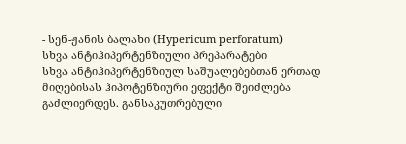- სენ-ჟანის ბალახი (Hypericum perforatum)
სხვა ანტიჰიპერტენზიული პრეპარატები
სხვა ანტიჰიპერტენზიულ საშუალებებთან ერთად მიღებისას ჰიპოტენზიური ეფექტი შეიძლება გაძლიერდეს. განსაკუთრებული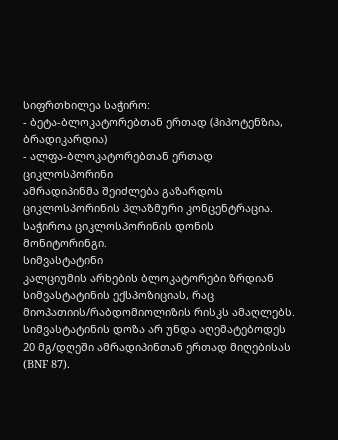სიფრთხილეა საჭირო:
- ბეტა-ბლოკატორებთან ერთად (ჰიპოტენზია, ბრადიკარდია)
- ალფა-ბლოკატორებთან ერთად
ციკლოსპორინი
ამრადიპინმა შეიძლება გაზარდოს ციკლოსპორინის პლაზმური კონცენტრაცია. საჭიროა ციკლოსპორინის დონის მონიტორინგი.
სიმვასტატინი
კალციუმის არხების ბლოკატორები ზრდიან სიმვასტატინის ექსპოზიციას, რაც მიოპათიის/რაბდომიოლიზის რისკს ამაღლებს. სიმვასტატინის დოზა არ უნდა აღემატებოდეს 20 მგ/დღეში ამრადიპინთან ერთად მიღებისას (BNF 87).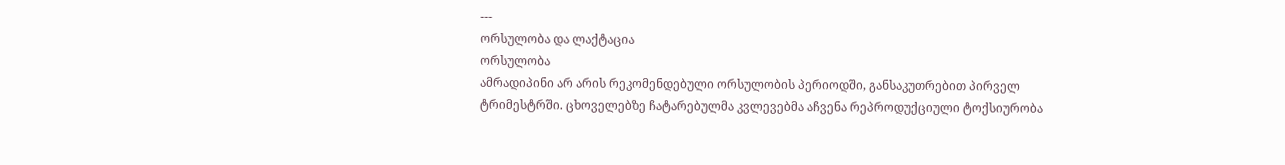---
ორსულობა და ლაქტაცია
ორსულობა
ამრადიპინი არ არის რეკომენდებული ორსულობის პერიოდში, განსაკუთრებით პირველ ტრიმესტრში. ცხოველებზე ჩატარებულმა კვლევებმა აჩვენა რეპროდუქციული ტოქსიურობა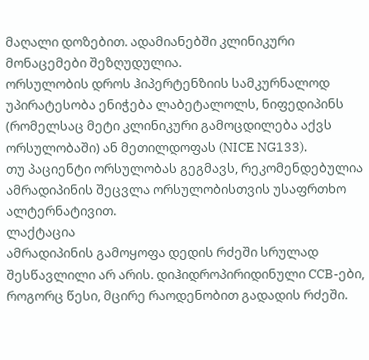მაღალი დოზებით. ადამიანებში კლინიკური მონაცემები შეზღუდულია.
ორსულობის დროს ჰიპერტენზიის სამკურნალოდ უპირატესობა ენიჭება ლაბეტალოლს, ნიფედიპინს (რომელსაც მეტი კლინიკური გამოცდილება აქვს ორსულობაში) ან მეთილდოფას (NICE NG133).
თუ პაციენტი ორსულობას გეგმავს, რეკომენდებულია ამრადიპინის შეცვლა ორსულობისთვის უსაფრთხო ალტერნატივით.
ლაქტაცია
ამრადიპინის გამოყოფა დედის რძეში სრულად შესწავლილი არ არის. დიჰიდროპირიდინული CCB-ები, როგორც წესი, მცირე რაოდენობით გადადის რძეში.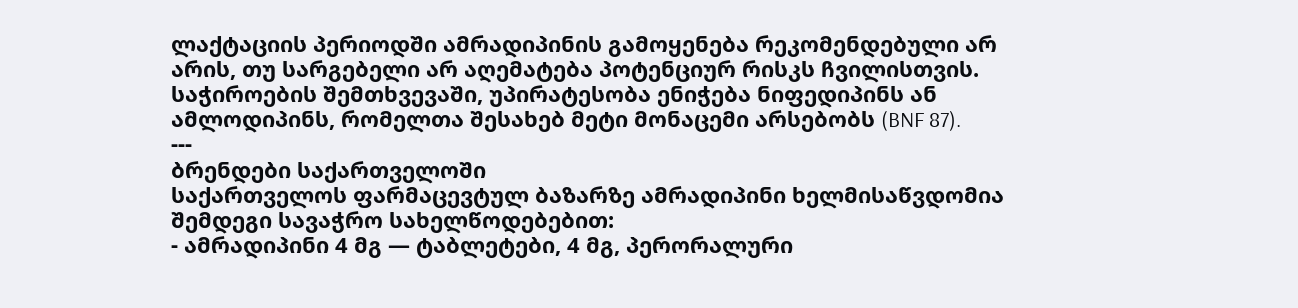ლაქტაციის პერიოდში ამრადიპინის გამოყენება რეკომენდებული არ არის, თუ სარგებელი არ აღემატება პოტენციურ რისკს ჩვილისთვის. საჭიროების შემთხვევაში, უპირატესობა ენიჭება ნიფედიპინს ან ამლოდიპინს, რომელთა შესახებ მეტი მონაცემი არსებობს (BNF 87).
---
ბრენდები საქართველოში
საქართველოს ფარმაცევტულ ბაზარზე ამრადიპინი ხელმისაწვდომია შემდეგი სავაჭრო სახელწოდებებით:
- ამრადიპინი 4 მგ — ტაბლეტები, 4 მგ, პერორალური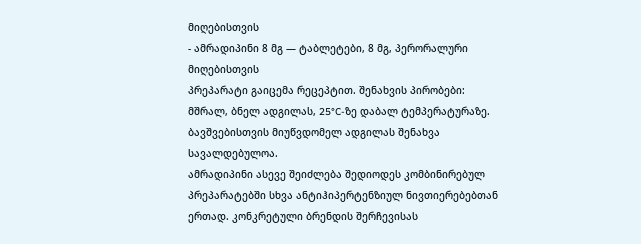მიღებისთვის
- ამრადიპინი 8 მგ — ტაბლეტები, 8 მგ, პერორალური მიღებისთვის
პრეპარატი გაიცემა რეცეპტით. შენახვის პირობები: მშრალ, ბნელ ადგილას, 25°C-ზე დაბალ ტემპერატურაზე. ბავშვებისთვის მიუწვდომელ ადგილას შენახვა სავალდებულოა.
ამრადიპინი ასევე შეიძლება შედიოდეს კომბინირებულ პრეპარატებში სხვა ანტიჰიპერტენზიულ ნივთიერებებთან ერთად. კონკრეტული ბრენდის შერჩევისას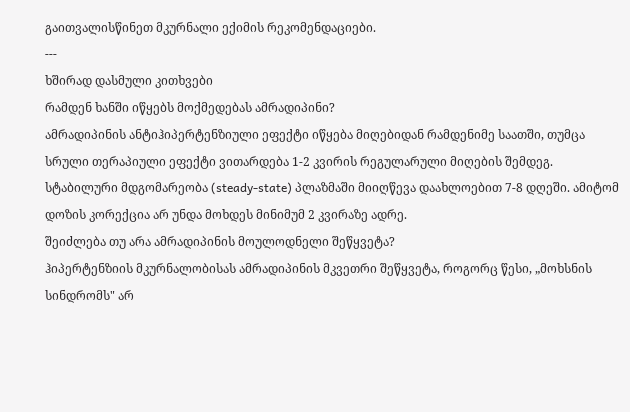გაითვალისწინეთ მკურნალი ექიმის რეკომენდაციები.
---
ხშირად დასმული კითხვები
რამდენ ხანში იწყებს მოქმედებას ამრადიპინი?
ამრადიპინის ანტიჰიპერტენზიული ეფექტი იწყება მიღებიდან რამდენიმე საათში, თუმცა სრული თერაპიული ეფექტი ვითარდება 1-2 კვირის რეგულარული მიღების შემდეგ. სტაბილური მდგომარეობა (steady-state) პლაზმაში მიიღწევა დაახლოებით 7-8 დღეში. ამიტომ დოზის კორექცია არ უნდა მოხდეს მინიმუმ 2 კვირაზე ადრე.
შეიძლება თუ არა ამრადიპინის მოულოდნელი შეწყვეტა?
ჰიპერტენზიის მკურნალობისას ამრადიპინის მკვეთრი შეწყვეტა, როგორც წესი, „მოხსნის სინდრომს" არ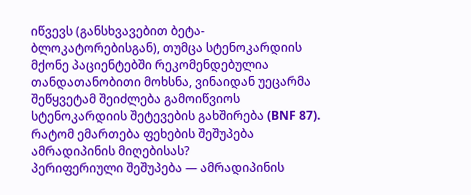იწვევს (განსხვავებით ბეტა-ბლოკატორებისგან), თუმცა სტენოკარდიის მქონე პაციენტებში რეკომენდებულია თანდათანობითი მოხსნა, ვინაიდან უეცარმა შეწყვეტამ შეიძლება გამოიწვიოს სტენოკარდიის შეტევების გახშირება (BNF 87).
რატომ ემართება ფეხების შეშუპება ამრადიპინის მიღებისას?
პერიფერიული შეშუპება — ამრადიპინის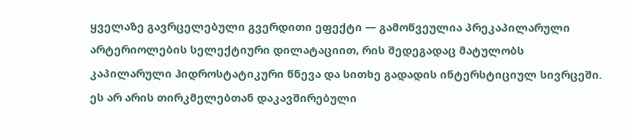ყველაზე გავრცელებული გვერდითი ეფექტი — გამოწვეულია პრეკაპილარული არტერიოლების სელექტიური დილატაციით, რის შედეგადაც მატულობს კაპილარული ჰიდროსტატიკური წნევა და სითხე გადადის ინტერსტიციულ სივრცეში. ეს არ არის თირკმელებთან დაკავშირებული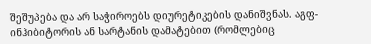შეშუპება და არ საჭიროებს დიურეტიკების დანიშვნას. აგფ-ინჰიბიტორის ან სარტანის დამატებით (რომლებიც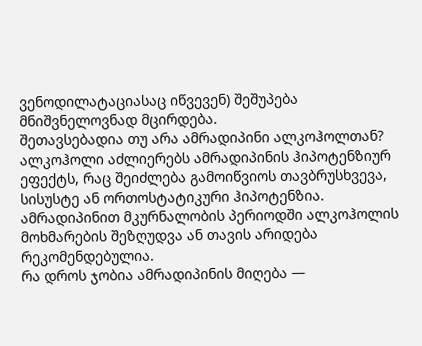ვენოდილატაციასაც იწვევენ) შეშუპება მნიშვნელოვნად მცირდება.
შეთავსებადია თუ არა ამრადიპინი ალკოჰოლთან?
ალკოჰოლი აძლიერებს ამრადიპინის ჰიპოტენზიურ ეფექტს, რაც შეიძლება გამოიწვიოს თავბრუსხვევა, სისუსტე ან ორთოსტატიკური ჰიპოტენზია. ამრადიპინით მკურნალობის პერიოდში ალკოჰოლის მოხმარების შეზღუდვა ან თავის არიდება რეკომენდებულია.
რა დროს ჯობია ამრადიპინის მიღება —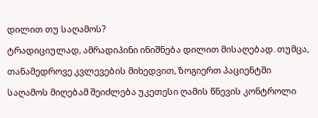დილით თუ საღამოს?
ტრადიციულად, ამრადიპინი ინიშნება დილით მისაღებად. თუმცა, თანამედროვე კვლევების მიხედვით, ზოგიერთ პაციენტში საღამოს მიღებამ შეიძლება უკეთესი ღამის წნევის კონტროლი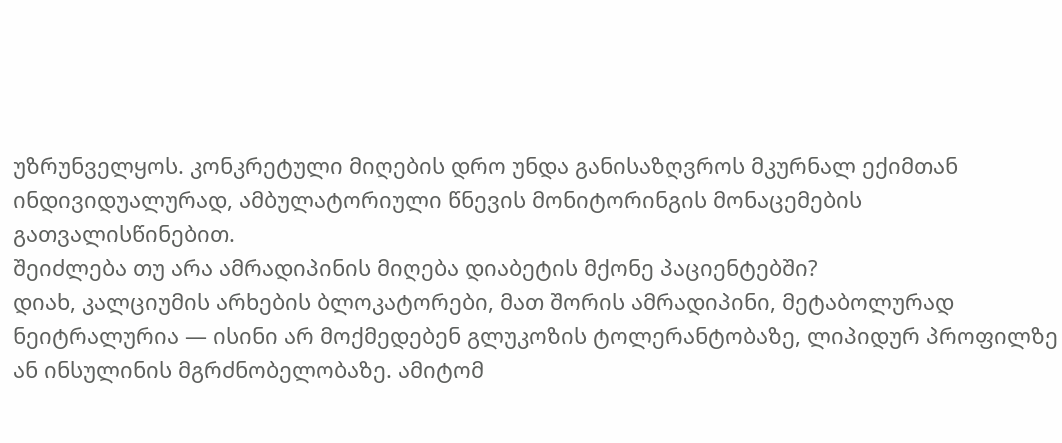უზრუნველყოს. კონკრეტული მიღების დრო უნდა განისაზღვროს მკურნალ ექიმთან ინდივიდუალურად, ამბულატორიული წნევის მონიტორინგის მონაცემების გათვალისწინებით.
შეიძლება თუ არა ამრადიპინის მიღება დიაბეტის მქონე პაციენტებში?
დიახ, კალციუმის არხების ბლოკატორები, მათ შორის ამრადიპინი, მეტაბოლურად ნეიტრალურია — ისინი არ მოქმედებენ გლუკოზის ტოლერანტობაზე, ლიპიდურ პროფილზე ან ინსულინის მგრძნობელობაზე. ამიტომ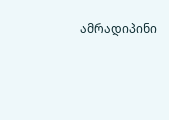ამრადიპინი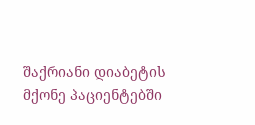შაქრიანი დიაბეტის მქონე პაციენტებში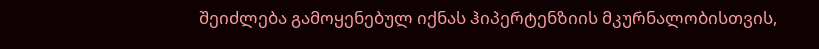შეიძლება გამოყენებულ იქნას ჰიპერტენზიის მკურნალობისთვის,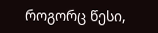როგორც წესი,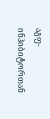აგფ-ინჰიბიტორთან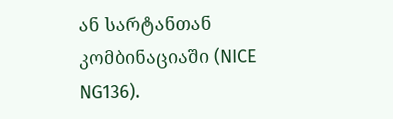ან სარტანთან კომბინაციაში (NICE NG136).